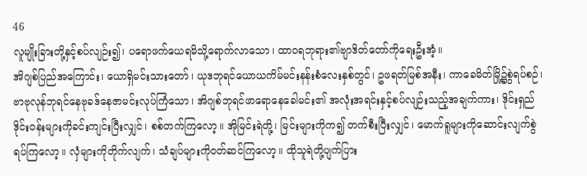46
လူမျိုးခြားတို့နှင့်စပ်လျဉ်း၍၊ ပရောဖက်ယေရမိသို့ရောက်လာသော၊ ထာဝရဘုရား၏ဗျာဒိတ်တော်ကိုရေးဦးအံ့။
အိဂျစ်ပြည်အကြောင်း၊ ယောရှိမင်းသားတော်၊ ယုဒဘုရင်ယောယကိမ်မင်းနန်းစံလေးနှစ်တွင်၊ ဥဖရတ်မြစ်အနီး၊ ကာခေမိတ်မြို့၌စွဲရပ်စဉ်၊ ဗာဗုလုန်ဘုရင်နေဗုခဒ်နေဇာမင်းလုပ်ကြံသော၊ အိဂျစ်ဘုရင်ဖာရောနေခေါမင်း၏ အလုံးအရင်းနှင့်စပ်လျဉ်းသည့်အချက်ကား၊ ဒိုင်းရှည်ဒိုင်းဝန်းများကိုခင်းကျင်းပြီးလျှင်၊ စစ်တက်ကြလော့။ အိုမြင်းရဲတို့၊ မြင်းများကိုက၍ တက်စီးပြီးလျှင်၊ မောက်ရူများကိုဆောင်းလျက်စွဲရပ်ကြလော့။ လှံများကိုတိုက်လျက်၊ သံချပ်များကိုဝတ်ဆင်ကြလော့။ ထိုသူရဲတို့ပျက်ပြား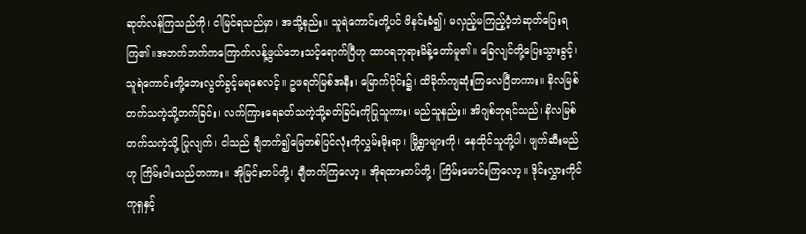ဆုတ်လန်ကြသည်ကို၊ ငါမြင်ရသည်မှာ၊ အသို့နည်း။ သူရဲကောင်းတို့ပင် ဖိနင်းခံ၍၊ မလှည့်မကြည့်ဝံ့ဘဲဆုတ်ပြေးရကြ၏။အဘက်ဘက်ကကြောက်လန့်ဖွယ်ဘေးသင့်ရောက်ပြီဟု ထာဝရဘုရားမိန့်တော်မူ၏။ ခြေလျင်တို့ပြေးသွားခွင့်၊ သူရဲကောင်းတို့ဘေးလွတ်ခွင့်မရစေလင့်။ ဥဖရတ်မြစ်အနီး၊ မြောက်ပိုင်း၌၊ ထိခိုက်ကျဆုံးကြလေပြီတကား။ နိလမြစ်တက်သကဲ့သို့တက်ခြင်း၊ လက်ကြားရေခတ်သကဲ့သို့ခတ်ခြင်းကိုပြုသူကား၊ မည်သူနည်း။ အိဂျစ်ဘုရင်သည်၊ နိလမြစ်တက်သကဲ့သို့ ပြုလျက်၊ ငါသည် ချီတက်၍မြေတစ်ပြင်လုံးကိုလွှမ်းမိုးရာ၊ မြို့ရွာများကို၊ နေထိုင်သူတို့ပါ၊ ဖျက်ဆီးမည်ဟု ကြိမ်းဝါးသည်တကား။ အိုမြင်းတပ်တို့၊ ချီတက်ကြလော့။ အိုရထားတပ်တို့၊ ကြိမ်းမောင်းကြလော့။ ဒိုင်းလွှားကိုင်ကုရှနှင့်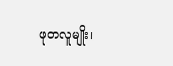ဖုတလူမျိုး၊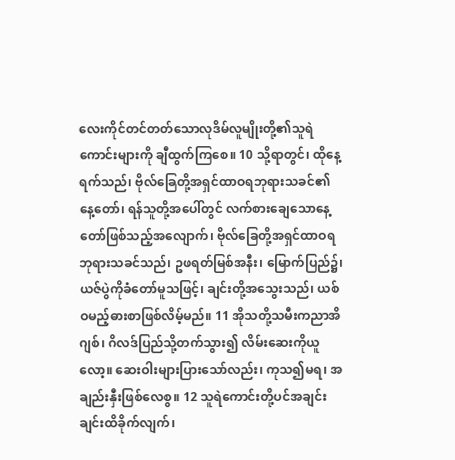လေးကိုင်တင်တတ်သောလုဒိမ်လူမျိုးတို့၏သူရဲကောင်းများကို ချီထွက်ကြစေ။ 10 သို့ရာတွင်၊ ထိုနေ့ရက်သည်၊ ဗိုလ်ခြေတို့အရှင်ထာဝရဘုရားသခင်၏နေ့တော်၊ ရန်သူတို့အပေါ်တွင် လက်စားချေသောနေ့တော်ဖြစ်သည့်အလျောက်၊ ဗိုလ်ခြေတို့အရှင်ထာဝရဘုရားသခင်သည်၊ ဥဖရတ်မြစ်အနီး၊ မြောက်ပြည်၌၊ ယဇ်ပွဲကိုခံတော်မူသဖြင့်၊ ချင်းတို့အသွေးသည်၊ ယစ်ဝမည့်ဓားစာဖြစ်လိမ့်မည်။ 11 အိုသတို့သမီးကညာအိဂျစ်၊ ဂိလဒ်ပြည်သို့တက်သွား၍ လိမ်းဆေးကိုယူလော့။ ဆေးဝါးများပြားသော်လည်း၊ ကုသ၍မရ၊ အချည်းနှီးဖြစ်လေစွ။ 12 သူရဲကောင်းတို့ပင်အချင်းချင်းထိခိုက်လျက်၊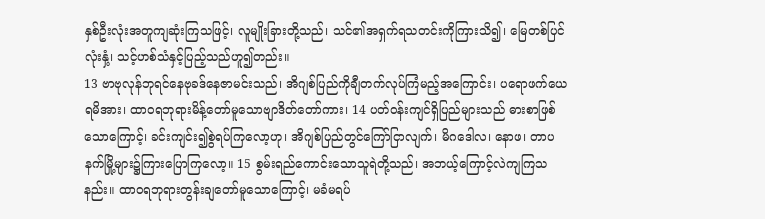နှစ်ဦးလုံးအတူကျဆုံးကြသဖြင့်၊ လူမျိုးခြားတို့သည်၊ သင်၏အရှက်ရသတင်းကိုကြားသိ၍၊ မြေတစ်ပြင်လုံးနှံ့၊ သင့်ဟစ်သံနှင့်ပြည့်သည်ဟူ၍တည်း။
13 ဗာဗုလုန်ဘုရင်နေဗုခဒ်နေဇာမင်းသည်၊ အိဂျစ်ပြည်ကိုချီတက်လုပ်ကြံမည့်အကြောင်း၊ ပရောဖက်ယေရမိအား၊ ထာဝရဘုရားမိန့်တော်မူသောဗျာဒိတ်တော်ကား၊ 14 ပတ်ဝန်းကျင်ရှိပြည်များသည် ဓားစာဖြစ်သောကြောင့်၊ ခင်းကျင်း၍စွဲရပ်ကြလော့ဟု၊ အိဂျစ်ပြည်တွင်ကြော်ငြာလျက်၊ မိဂဒေါလ၊ နောဖ၊ တာပနက်မြို့များ၌ကြားပြောကြလော့။ 15 စွမ်းရည်ကောင်းသောသူရဲတို့သည်၊ အဘယ့်ကြောင့်လဲကျကြသနည်း။ ထာဝရဘုရားတွန်းချတော်မူသောကြောင့်၊ မခံမရပ်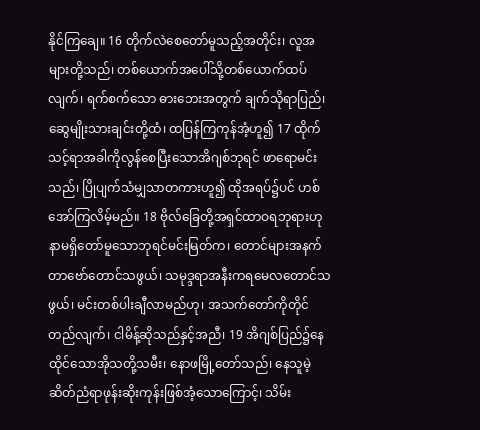နိုင်ကြချေ။ 16 တိုက်လဲစေတော်မူသည့်အတိုင်း၊ လူအများတို့သည်၊ တစ်ယောက်အပေါ်သို့တစ်ယောက်ထပ်လျက်၊ ရက်စက်သော ဓားဘေးအတွက် ချက်သိုရာပြည်၊ ဆွေမျိုးသားချင်းတို့ထံ၊ ထပြန်ကြကုန်အံ့ဟူ၍ 17 ထိုက်သင့်ရာအခါကိုလွန်စေပြီးသောအိဂျစ်ဘုရင် ဖာရောမင်းသည်၊ ပြိုပျက်သံမျှသာတကားဟူ၍ ထိုအရပ်၌ပင် ဟစ်အော်ကြလိမ့်မည်။ 18 ဗိုလ်ခြေတို့အရှင်ထာဝရဘုရားဟု နာမရှိတော်မူသောဘုရင်မင်းမြတ်က၊ တောင်များအနက်တာဗော်တောင်သဖွယ်၊ သမုဒ္ဒရာအနီးကရမေလတောင်သဖွယ်၊ မင်းတစ်ပါးချီလာမည်ဟု၊ အသက်တော်ကိုတိုင်တည်လျက်၊ ငါမိန့်ဆိုသည်နှင့်အညီ၊ 19 အိဂျစ်ပြည်၌နေထိုင်သောအိုသတို့သမီး၊ နောဖမြို့တော်သည်၊ နေသူမဲ့ဆိတ်ညံရာဖုန်းဆိုးကုန်းဖြစ်အံ့သောကြောင့်၊ သိမ်း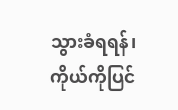သွားခံရရန်၊ ကိုယ်ကိုပြင်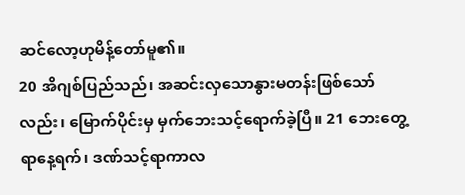ဆင်လော့ဟုမိန့်တော်မူ၏။
20 အိဂျစ်ပြည်သည်၊ အဆင်းလှသောနွားမတန်းဖြစ်သော်လည်း၊ မြောက်ပိုင်းမှ မှက်ဘေးသင့်ရောက်ခဲ့ပြီ။ 21 ဘေးတွေ့ရာနေ့ရက်၊ ဒဏ်သင့်ရာကာလ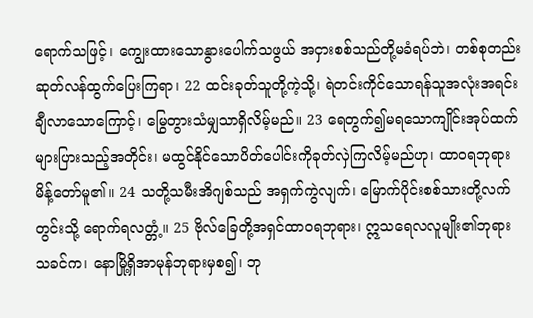ရောက်သဖြင့်၊ ကျွေးထားသောနွားပေါက်သဖွယ် အငှားစစ်သည်တို့မခံရပ်ဘဲ၊ တစ်စုတည်းဆုတ်လန်ထွက်ပြေးကြရာ၊ 22 ထင်းခုတ်သူတို့ကဲ့သို့၊ ရဲတင်းကိုင်သောရန်သူအလုံးအရင်းချီလာသောကြောင့်၊ မြွေတွားသံမျှသာရှိလိမ့်မည်။ 23 ရေတွက်၍မရသောကျိုင်းအုပ်ထက်များပြားသည့်အတိုင်း၊ မထွင်နိုင်သောပိတ်ပေါင်းကိုခုတ်လှဲကြလိမ့်မည်ဟု၊ ထာဝရဘုရားမိန့်တော်မူ၏။ 24 သတို့သမီးအိဂျစ်သည် အရှက်ကွဲလျက်၊ မြောက်ပိုင်းစစ်သားတို့လက်တွင်းသို့ ရောက်ရလတ္တံ့။ 25 ဗိုလ်ခြေတို့အရှင်ထာဝရဘုရား၊ ဣသရေလလူမျိုး၏ဘုရားသခင်က၊ နောမြို့ရှိအာမုန်ဘုရားမှစ၍၊ ဘု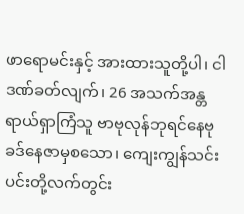ဖာရောမင်းနှင့် အားထားသူတို့ပါ၊ ငါဒဏ်ခတ်လျက်၊ 26 အသက်အန္တရာယ်ရှာကြံသူ ဗာဗုလုန်ဘုရင်နေဗုခဒ်နေဇာမှစသော၊ ကျေးကျွန်သင်းပင်းတို့လက်တွင်း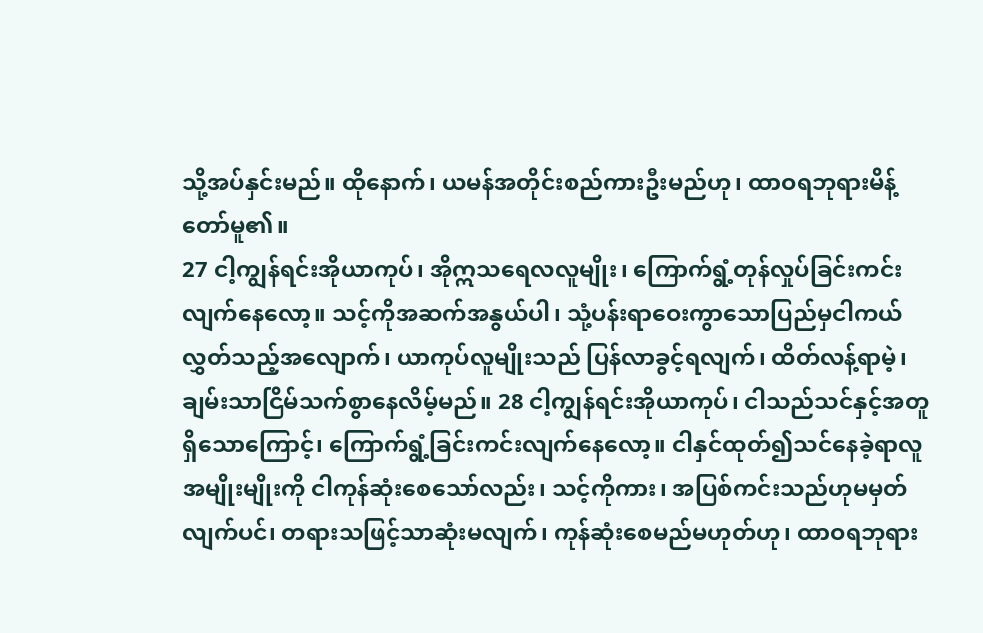သို့အပ်နှင်းမည်။ ထိုနောက်၊ ယမန်အတိုင်းစည်ကားဦးမည်ဟု၊ ထာဝရဘုရားမိန့်တော်မူ၏။
27 ငါ့ကျွန်ရင်းအိုယာကုပ်၊ အိုဣသရေလလူမျိုး၊ ကြောက်ရွံ့တုန်လှုပ်ခြင်းကင်းလျက်နေလော့။ သင့်ကိုအဆက်အနွယ်ပါ၊ သုံ့ပန်းရာဝေးကွာသောပြည်မှငါကယ်လွှတ်သည့်အလျောက်၊ ယာကုပ်လူမျိုးသည် ပြန်လာခွင့်ရလျက်၊ ထိတ်လန့်ရာမဲ့၊ ချမ်းသာငြိမ်သက်စွာနေလိမ့်မည်။ 28 ငါ့ကျွန်ရင်းအိုယာကုပ်၊ ငါသည်သင်နှင့်အတူရှိသောကြောင့်၊ ကြောက်ရွံ့ခြင်းကင်းလျက်နေလော့။ ငါနှင်ထုတ်၍သင်နေခဲ့ရာလူအမျိုးမျိုးကို ငါကုန်ဆုံးစေသော်လည်း၊ သင့်ကိုကား၊ အပြစ်ကင်းသည်ဟုမမှတ်လျက်ပင်၊ တရားသဖြင့်သာဆုံးမလျက်၊ ကုန်ဆုံးစေမည်မဟုတ်ဟု၊ ထာဝရဘုရား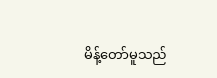မိန့်တော်မူသည်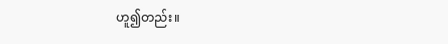ဟူ၍တည်း။